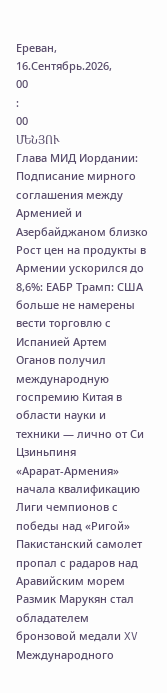Ереван, 16.Сентябрь.2026,
00
:
00
ՄԵՆՅՈՒ
Глава МИД Иордании: Подписание мирного соглашения между Арменией и Азербайджаном близко Рост цен на продукты в Армении ускорился до 8,6%: ЕАБР Трамп: США больше не намерены вести торговлю с Испанией Артем Оганов получил международную госпремию Китая в области науки и техники — лично от Си Цзиньпиня «Арарат‑Армения» начала квалификацию Лиги чемпионов с победы над «Ригой» Пакистанский самолет пропал с радаров над Аравийским морем Размик Марукян стал обладателем бронзовой медали XV Международного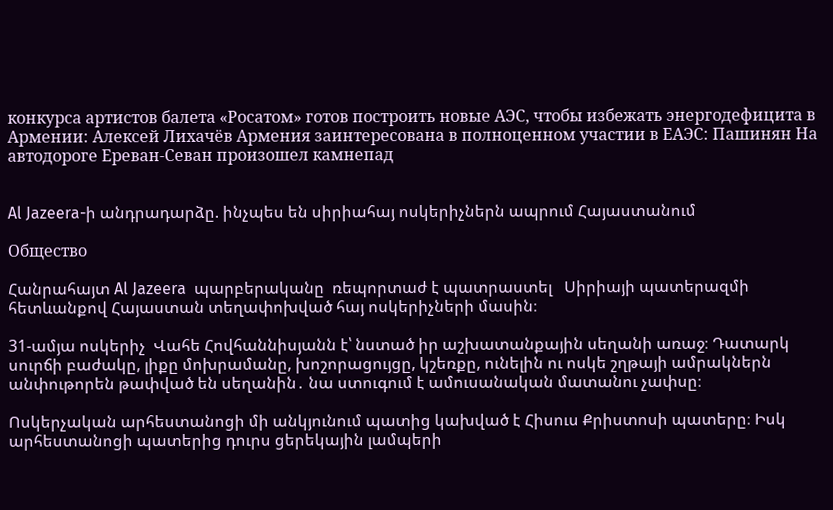конкурса артистов балета «Росатом» готов построить новые АЭС, чтобы избежать энергодефицита в Армении: Алексей Лихачёв Армения заинтересована в полноценном участии в ЕАЭС: Пашинян На автодороге Ереван-Севан произошел камнепад


Al Jazeera-ի անդրադարձը. ինչպես են սիրիահայ ոսկերիչներն ապրում Հայաստանում

Общество

Հանրահայտ Al Jazeera  պարբերականը  ռեպորտաժ է պատրաստել   Սիրիայի պատերազմի հետևանքով Հայաստան տեղափոխված հայ ոսկերիչների մասին։

31-ամյա ոսկերիչ  Վահե Հովհաննիսյանն է՝ նստած իր աշխատանքային սեղանի առաջ։ Դատարկ սուրճի բաժակը, լիքը մոխրամանը, խոշորացույցը, կշեռքը, ունելին ու ոսկե շղթայի ամրակներն անփութորեն թափված են սեղանին․ նա ստուգում է ամուսանական մատանու չափսը։

Ոսկերչական արհեստանոցի մի անկյունում պատից կախված է Հիսուս Քրիստոսի պատերը։ Իսկ արհեստանոցի պատերից դուրս ցերեկային լամպերի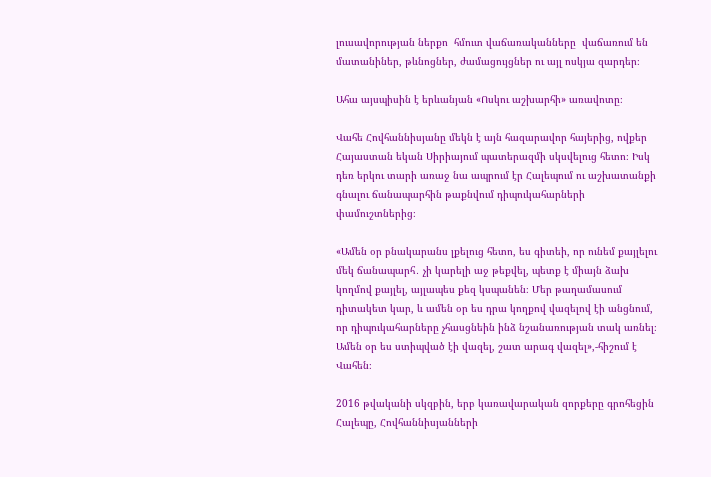լուսավորության ներքո  հմուտ վաճառականները  վաճառում են մատանիներ, թևնոցներ, ժամացույցներ ու այլ ոսկյա զարդեր։

Ահա այսպիսին է երևանյան «Ոսկու աշխարհի» առավոտը։

Վահե Հովհաննիսյանը մեկն է այն հազարավոր հայերից, ովքեր Հայաստան եկան Սիրիայում պատերազմի սկսվելուց հետո։ Իսկ դեռ երկու տարի առաջ նա ապրում էր Հալեպում ու աշխատանքի գնալու ճանապարհին թաքնվում դիպուկահարների փամուշտներից։

«Ամեն օր բնակարանս լքելուց հետո, ես գիտեի, որ ունեմ քայլելու մեկ ճանապարհ․ չի կարելի աջ թեքվել, պետք է միայն ձախ կողմով քայլել, այլապես քեզ կսպանեն։ Մեր թաղամասում դիտակետ կար, և ամեն օր ես դրա կողքով վազելով էի անցնում, որ դիպուկահարները չհասցնեին ինձ նշանառության տակ առնել։ Ամեն օր ես ստիպված էի վազել, շատ արագ վազել»,-հիշում է Վահեն։

2016 թվականի սկզբին, երբ կառավարական զորքերը գրոհեցին Հալեպը, Հովհաննիսյանների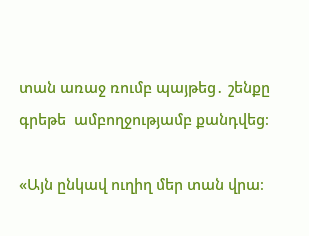տան առաջ ռումբ պայթեց․ շենքը գրեթե  ամբողջությամբ քանդվեց։

«Այն ընկավ ուղիղ մեր տան վրա։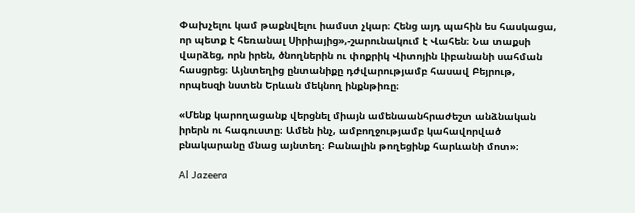Փախչելու կամ թաքնվելու իամստ չկար։ Հենց այդ պահին ես հասկացա, որ պետք է հեռանալ Սիրիայից»,-շարունակում է Վահեն։ Նա տաքսի վարձեց, որն իրեն, ծնողներին ու փոքրիկ Վիտոյին Լիբանանի սահման հասցրեց։ Այնտեղից ընտանիքը դժվարությամբ հասավ Բեյրութ, որպեսզի նստեն Երևան մեկնող ինքնթիռը։

«Մենք կարողացանք վերցնել միայն ամենաանհրաժեշտ անձնական իրերն ու հագուստը։ Ամեն ինչ, ամբողջությամբ կահավորված բնակարանը մնաց այնտեղ։ Բանալին թողեցինք հարևանի մոտ»։

Al Jazeera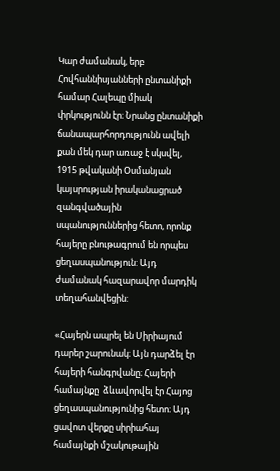Կար ժամանակ, երբ Հովհաննիսյանների ընտանիքի համար Հալեպը միակ փրկությունն էր։ Նրանց ընտանիքի ճանապարհորդությունն ավելի քան մեկ դար առաջ է սկսվել, 1915 թվականի Օսմանյան կայսրության իրականացրած զանգվածային սպանություններից հետո, որոնք հայերը բնութագրում են որպես ցեղասպանություն: Այդ ժամանակ հազարավոր մարդիկ տեղահանվեցին:

«Հայերն ապրել են Սիրիայում դարեր շարունակ։ Այն դարձել էր հայերի հանգրվանը։ Հայերի համայնքը  ձևավորվել էր Հայոց ցեղասպանությունից հետո։ Այդ ցավոտ վերքը սիրիահայ համայնքի մշակութային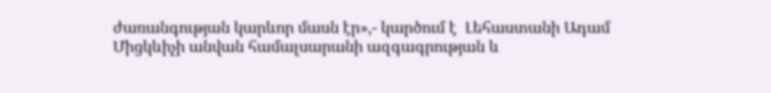ժառանգության կարևոր մասն էր»,- կարծում է  Լեհաստանի Ադամ Միցկևիչի անվան համալսարանի ազգագրության և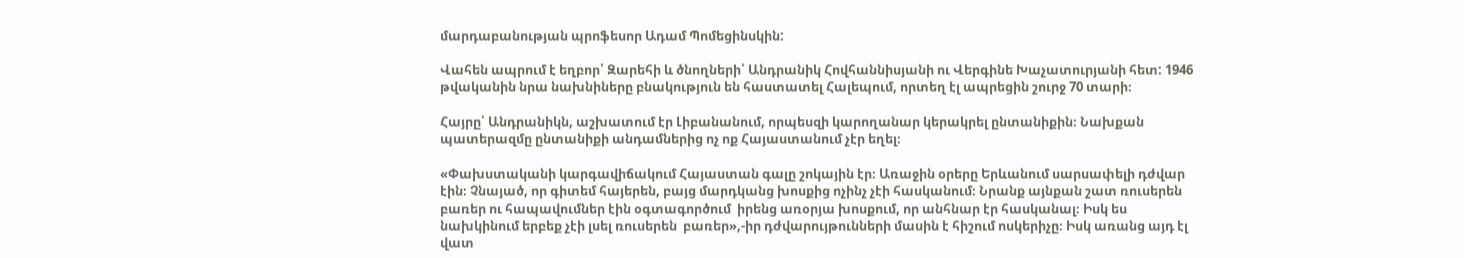մարդաբանության պրոֆեսոր Ադամ Պոմեցինսկին:

Վահեն ապրում է եղբոր՝ Զարեհի և ծնողների՝ Անդրանիկ Հովհաննիսյանի ու Վերգինե Խաչատուրյանի հետ: 1946 թվականին նրա նախնիները բնակություն են հաստատել Հալեպում, որտեղ էլ ապրեցին շուրջ 70 տարի։

Հայրը՝ Անդրանիկն, աշխատում էր Լիբանանում, որպեսզի կարողանար կերակրել ընտանիքին։ Նախքան պատերազմը ընտանիքի անդամներից ոչ ոք Հայաստանում չէր եղել։

«Փախստականի կարգավիճակում Հայաստան գալը շոկային էր։ Առաջին օրերը Երևանում սարսափելի դժվար էին։ Չնայած, որ գիտեմ հայերեն, բայց մարդկանց խոսքից ոչինչ չէի հասկանում։ Նրանք այնքան շատ ռուսերեն բառեր ու հապավումներ էին օգտագործում  իրենց առօրյա խոսքում, որ անհնար էր հասկանալ։ Իսկ ես նախկինում երբեք չէի լսել ռուսերեն  բառեր»,-իր դժվարույթունների մասին է հիշում ոսկերիչը։ Իսկ առանց այդ էլ վատ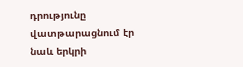դրությունը վատթարացնում էր նաև երկրի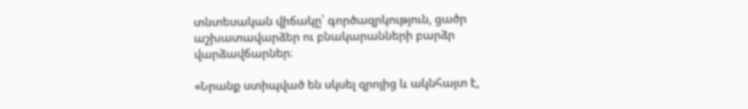տնտեսական վիճակը՝ գործազրկություն, ցածր աշխատավարձեր ու բնակարանների բարձր վարձավճարներ։

«Նրանք ստիպված են սկսել զրոյից և ակնհայտ է,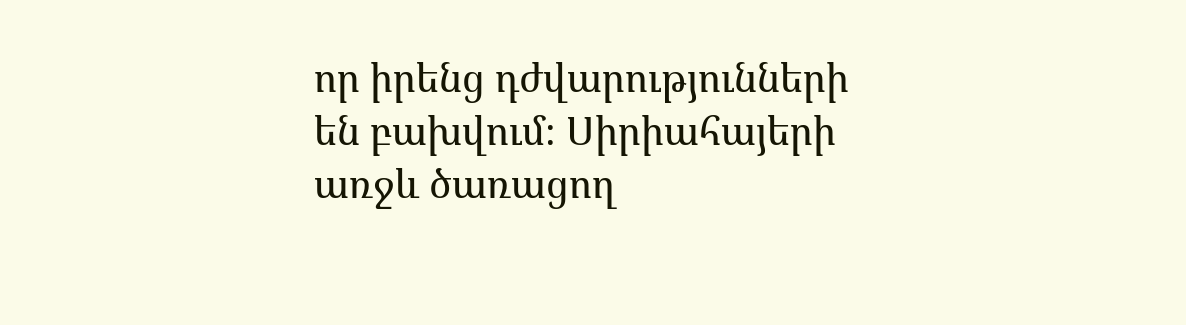որ իրենց դժվարությունների են բախվում։ Սիրիահայերի առջև ծառացող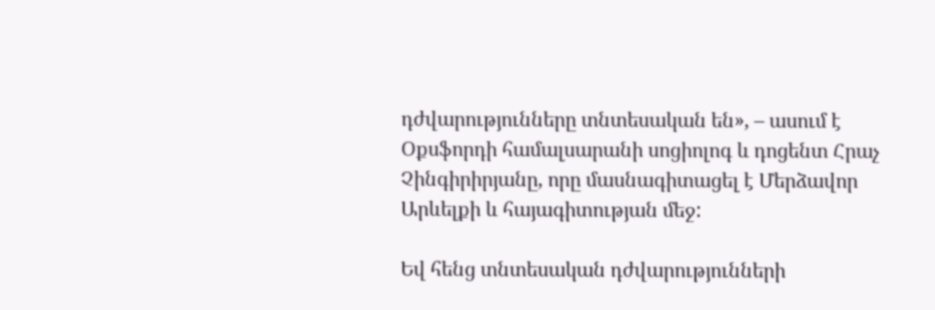դժվարությունները տնտեսական են», – ասում է Օքսֆորդի համալսարանի սոցիոլոգ և դոցենտ Հրաչ Չինգիրիրյանը, որը մասնագիտացել է Մերձավոր Արևելքի և հայագիտության մեջ:

Եվ հենց տնտեսական դժվարությունների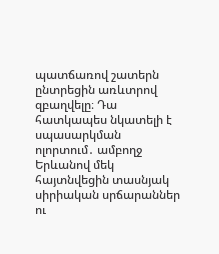պատճառով շատերն ընտրեցին առևտրով զբաղվելը։ Դա հատկապես նկատելի է սպասարկման ոլորտում․ ամբողջ Երևանով մեկ հայտնվեցին տասնյակ սիրիական սրճարաններ ու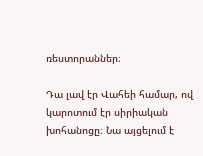ռեստորաններ։

Դա լավ էր Վահեի համար, ով կարոտում էր սիրիական խոհանոցը։ Նա այցելում է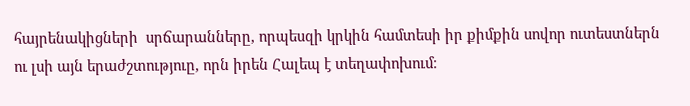հայրենակիցների  սրճարանները, որպեսզի կրկին համտեսի իր քիմքին սովոր ուտեստներն ու լսի այն երաժշտություը, որն իրեն Հալեպ է տեղափոխում։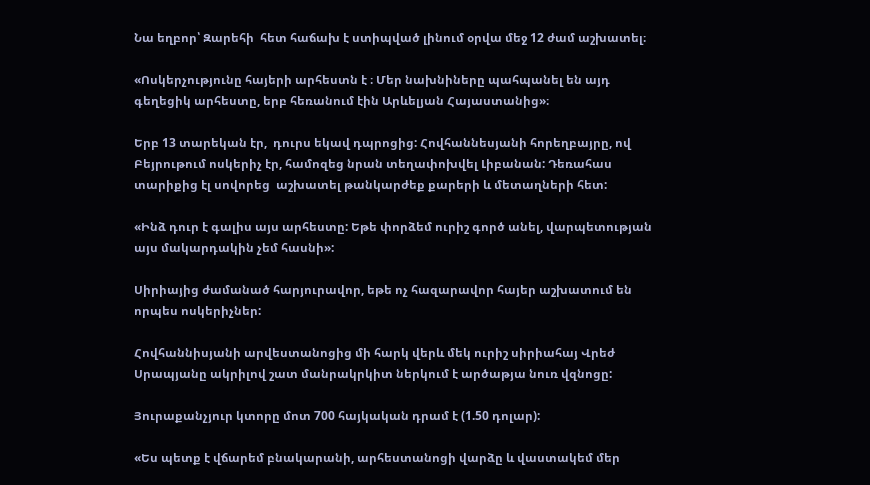Նա եղբոր՝ Զարեհի  հետ հաճախ է ստիպված լինում օրվա մեջ 12 ժամ աշխատել։

«Ոսկերչությունը հայերի արհեստն է ։ Մեր նախնիները պահպանել են այդ գեղեցիկ արհեստը, երբ հեռանում էին Արևելյան Հայաստանից»։

Երբ 13 տարեկան էր,  դուրս եկավ դպրոցից: Հովհաննեսյանի հորեղբայրը, ով Բեյրութում ոսկերիչ էր, համոզեց նրան տեղափոխվել Լիբանան: Դեռահաս տարիքից էլ սովորեց  աշխատել թանկարժեք քարերի և մետաղների հետ:

«Ինձ դուր է գալիս այս արհեստը: Եթե փորձեմ ուրիշ գործ անել, վարպետության այս մակարդակին չեմ հասնի»:

Սիրիայից ժամանած հարյուրավոր, եթե ոչ հազարավոր հայեր աշխատում են որպես ոսկերիչներ:

Հովհաննիսյանի արվեստանոցից մի հարկ վերև մեկ ուրիշ սիրիահայ Վրեժ Սրապյանը ակրիլով շատ մանրակրկիտ ներկում է արծաթյա նուռ վզնոցը:

Յուրաքանչյուր կտորը մոտ 700 հայկական դրամ է (1.50 դոլար):

«Ես պետք է վճարեմ բնակարանի, արհեստանոցի վարձը և վաստակեմ մեր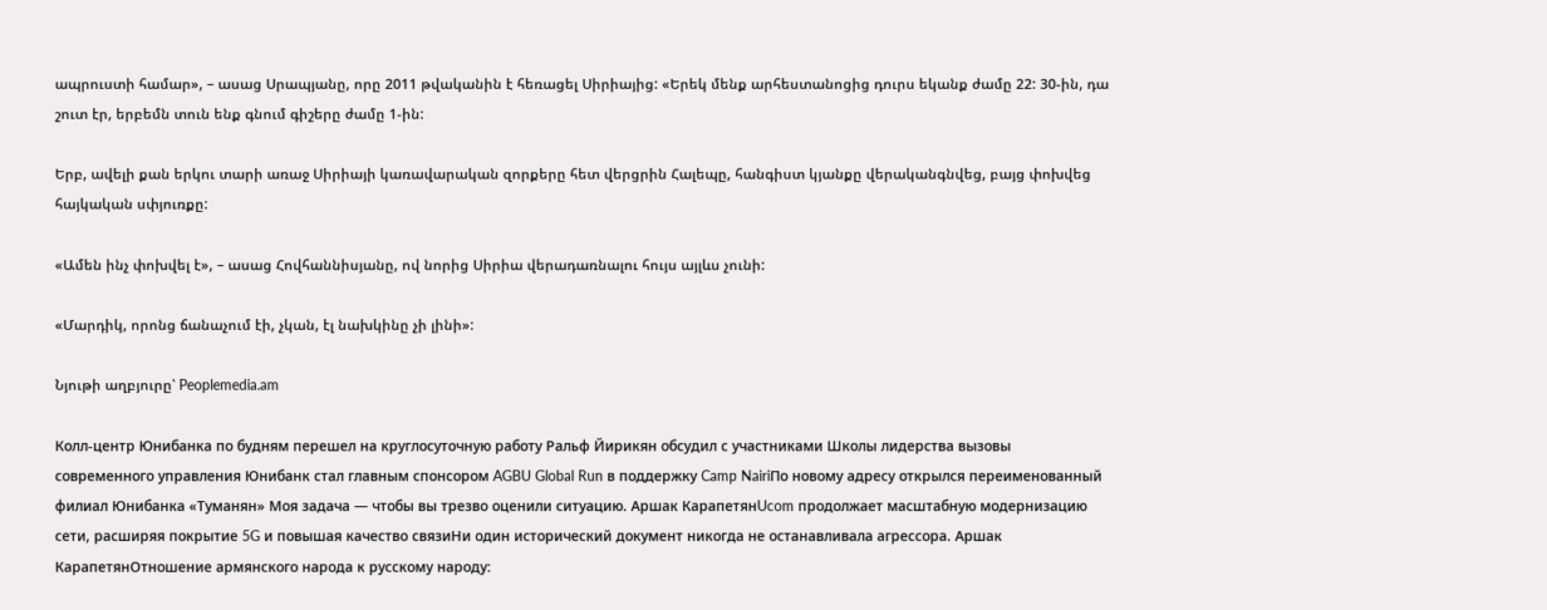ապրուստի համար», – ասաց Սրապյանը, որը 2011 թվականին է հեռացել Սիրիայից: «Երեկ մենք արհեստանոցից դուրս եկանք ժամը 22: 30-ին, դա շուտ էր, երբեմն տուն ենք գնում գիշերը ժամը 1-ին:

Երբ, ավելի քան երկու տարի առաջ Սիրիայի կառավարական զորքերը հետ վերցրին Հալեպը, հանգիստ կյանքը վերականգնվեց, բայց փոխվեց հայկական սփյուռքը:

«Ամեն ինչ փոխվել է», – ասաց Հովհաննիսյանը, ով նորից Սիրիա վերադառնալու հույս այլևս չունի:

«Մարդիկ, որոնց ճանաչում էի, չկան, էլ նախկինը չի լինի»:

Նյութի աղբյուրը՝ Peoplemedia.am

Колл-центр Юнибанка по будням перешел на круглосуточную работу Ральф Йирикян обсудил с участниками Школы лидерства вызовы современного управления Юнибанк стал главным спонсором AGBU Global Run в поддержку Camp NairiПо новому адресу открылся переименованный филиал Юнибанка «Туманян» Моя задача — чтобы вы трезво оценили ситуацию. Аршак КарапетянUcom продолжает масштабную модернизацию сети, расширяя покрытие 5G и повышая качество связиНи один исторический документ никогда не останавливала агрессора. Аршак КарапетянОтношение армянского народа к русскому народу: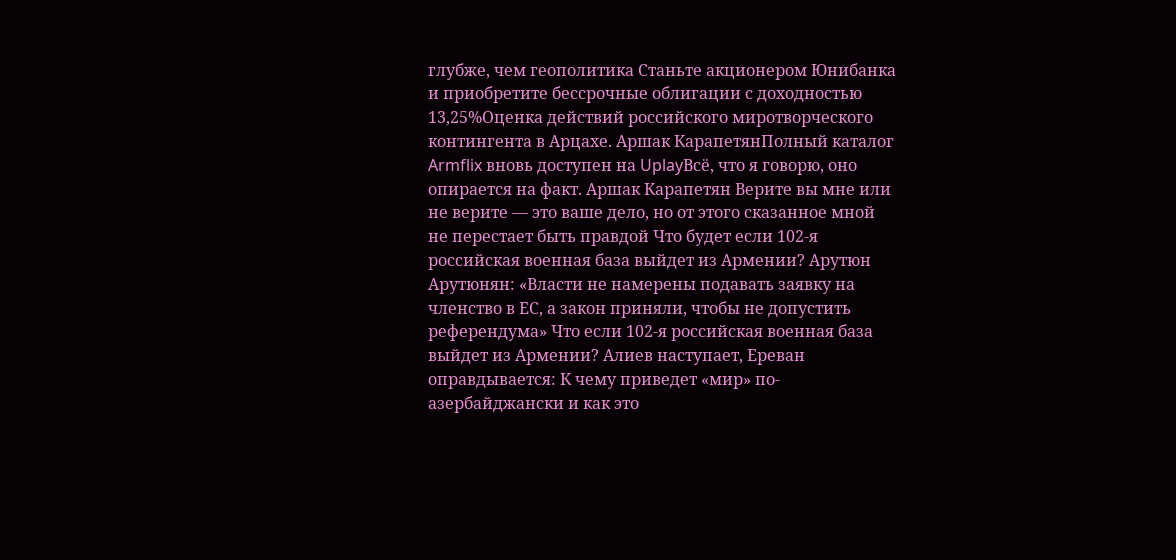глубже, чем геополитика Станьте акционером Юнибанка и приобретите бессрочные облигации с доходностью 13,25%Оценка действий российского миротворческого контингента в Арцахе. Аршак КарапетянПолный каталог Armflix вновь доступен на UplayВсё, что я говорю, оно опирается на факт. Аршак Карапетян Верите вы мне или не верите — это ваше дело, но от этого сказанное мной не перестает быть правдой Что будет если 102-я российская военная база выйдет из Армении? Арутюн Арутюнян: «Власти не намерены подавать заявку на членство в ЕС, а закон приняли, чтобы не допустить референдума» Что если 102-я российская военная база выйдет из Армении? Алиев наступает, Ереван оправдывается: К чему приведет «мир» по-азербайджански и как это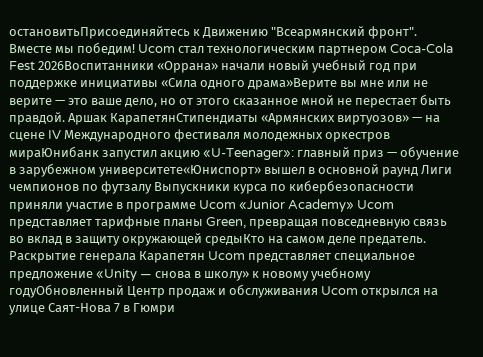остановитьПрисоединяйтесь к Движению "Всеармянский фронт". Вместе мы победим! Ucom стал технологическим партнером Coca-Cola Fest 2026Воспитанники «Оррана» начали новый учебный год при поддержке инициативы «Сила одного драма»Верите вы мне или не верите — это ваше дело, но от этого сказанное мной не перестает быть правдой. Аршак КарапетянСтипендиаты «Армянских виртуозов» — на сцене IV Международного фестиваля молодежных оркестров мираЮнибанк запустил акцию «U-Teenager»: главный приз — обучение в зарубежном университете«Юниспорт» вышел в основной раунд Лиги чемпионов по футзалу Выпускники курса по кибербезопасности приняли участие в программе Ucom «Junior Academy» Ucom представляет тарифные планы Green, превращая повседневную связь во вклад в защиту окружающей средыКто на самом деле предатель. Раскрытие генерала Карапетян Ucom представляет специальное предложение «Unity — снова в школу» к новому учебному годуОбновленный Центр продаж и обслуживания Ucom открылся на улице Саят-Нова 7 в Гюмри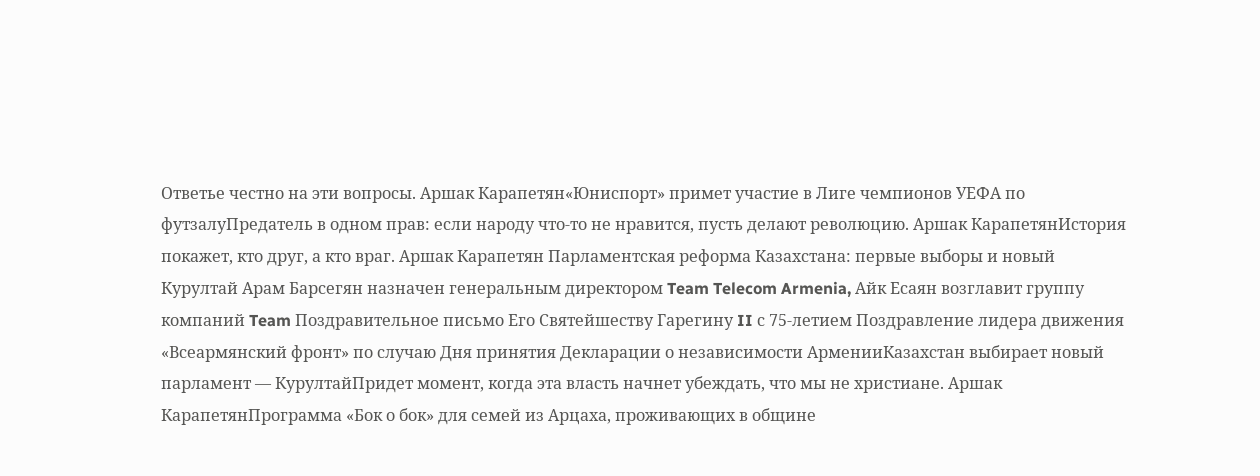Ответье честно на эти вопросы. Аршак Карапетян«Юниспорт» примет участие в Лиге чемпионов УЕФА по футзалуПредатель в одном прав: если народу что-то не нравится, пусть делают революцию. Аршак КарапетянИстория покажет, кто друг, а кто враг. Аршак Карапетян Парламентская реформа Казахстана: первые выборы и новый Курултай Арам Барсегян назначен генеральным директором Team Telecom Armenia, Айк Есаян возглавит группу компаний Team Поздравительное письмо Его Святейшеству Гарегину II с 75-летием Поздравление лидера движения «Всеармянский фронт» по случаю Дня принятия Декларации о независимости АрменииКазахстан выбирает новый парламент — КурултайПридет момент, когда эта власть начнет убеждать, что мы не христиане. Аршак КарапетянПрограмма «Бок о бок» для семей из Арцаха, проживающих в общине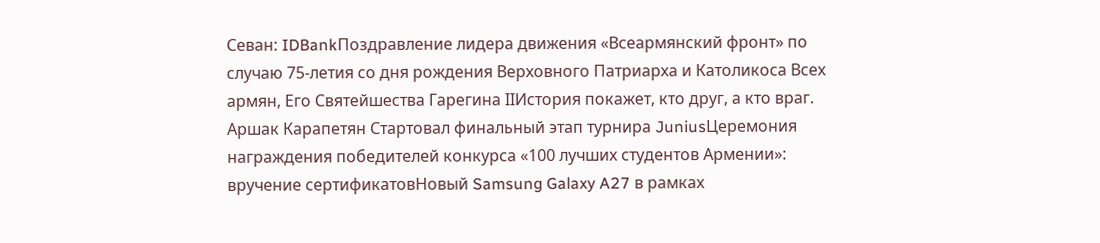Севан: IDBankПоздравление лидера движения «Всеармянский фронт» по случаю 75-летия со дня рождения Верховного Патриарха и Католикоса Всех армян, Его Святейшества Гарегина IIИстория покажет, кто друг, а кто враг. Аршак Карапетян Стартовал финальный этап турнира JuniusЦеремония награждения победителей конкурса «100 лучших студентов Армении»: вручение сертификатовНовый Samsung Galaxy A27 в рамках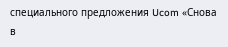специального предложения Ucom «Снова в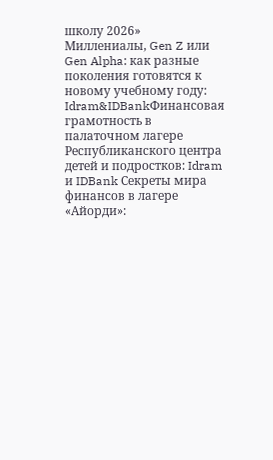школу 2026» Миллениалы, Gen Z или Gen Alpha: как разные поколения готовятся к новому учебному году: Idram&IDBankФинансовая грамотность в палаточном лагере Республиканского центра детей и подростков: Idram и IDBank Секреты мира финансов в лагере «Айорди»: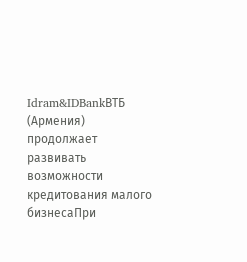Idram&IDBankВТБ (Армения) продолжает развивать возможности кредитования малого бизнесаПри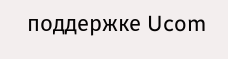поддержке Ucom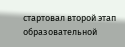стартовал второй этап образовательной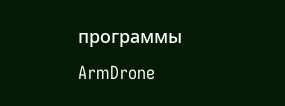программы ArmDrone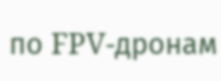по FPV-дронам